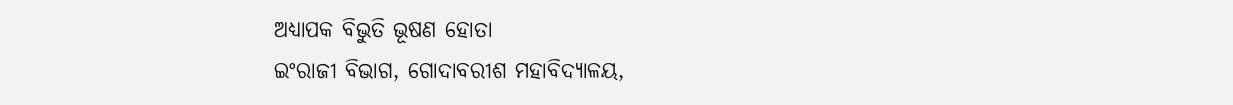ଅଧ୍ୟାପକ ବିଭୁତି ଭୂଷଣ ହୋତା
ଇଂରାଜୀ ବିଭାଗ, ଗୋଦାବରୀଶ ମହାବିଦ୍ୟାଳୟ,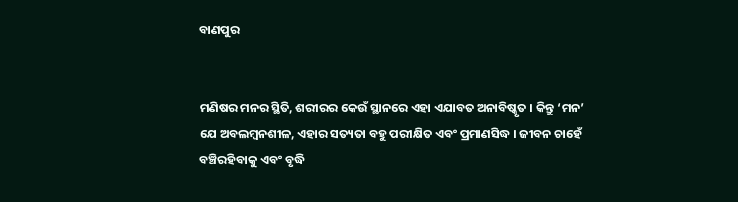ବାଣପୁର


ମଣିଷର ମନର ସ୍ଥିତି, ଶରୀରର କେଉଁ ସ୍ଥାନରେ ଏହା ଏଯାବତ ଅନାବିଷ୍କୃତ । କିନ୍ତୁ ‘ମନ’ ଯେ ଅବଲମ୍ବନଶୀଳ, ଏହାର ସତ୍ୟତା ବହୁ ପରୀକ୍ଷିତ ଏବଂ ପ୍ରମାଣସିଦ୍ଧ । ଜୀବନ ଚାହେଁ ବଞ୍ଚିରହିବାକୁ ଏବଂ ବୃଦ୍ଧି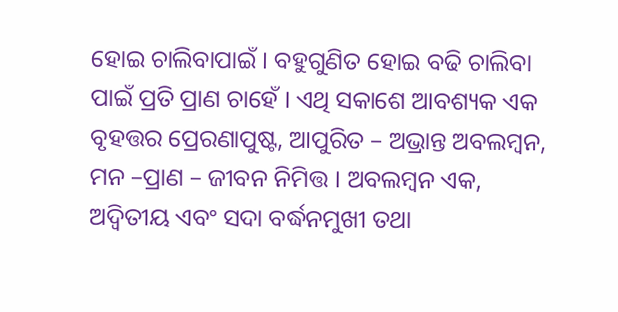ହୋଇ ଚାଲିବାପାଇଁ । ବହୁଗୁଣିତ ହୋଇ ବଢି ଚାଲିବା ପାଇଁ ପ୍ରତି ପ୍ରାଣ ଚାହେଁ । ଏଥି ସକାଶେ ଆବଶ୍ୟକ ଏକ ବୃହତ୍ତର ପ୍ରେରଣାପୁଷ୍ଟ, ଆପୁରିତ – ଅଭ୍ରାନ୍ତ ଅବଲମ୍ବନ, ମନ –ପ୍ରାଣ – ଜୀବନ ନିମିତ୍ତ । ଅବଲମ୍ବନ ଏକ, ଅଦ୍ଵିତୀୟ ଏବଂ ସଦା ବର୍ଦ୍ଧନମୁଖୀ ତଥା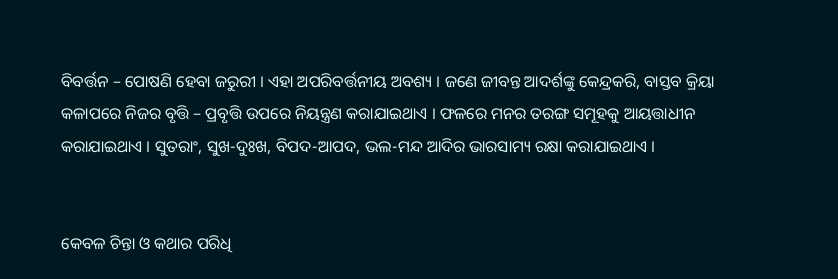ବିବର୍ତ୍ତନ – ପୋଷଣି ହେବା ଜରୁରୀ । ଏହା ଅପରିବର୍ତ୍ତନୀୟ ଅବଶ୍ୟ । ଜଣେ ଜୀବନ୍ତ ଆଦର୍ଶଙ୍କୁ କେନ୍ଦ୍ରକରି, ବାସ୍ତବ କ୍ରିୟା କଳାପରେ ନିଜର ବୃତ୍ତି – ପ୍ରବୃତ୍ତି ଉପରେ ନିୟନ୍ତ୍ରଣ କରାଯାଇଥାଏ । ଫଳରେ ମନର ତରଙ୍ଗ ସମୂହକୁ ଆୟତ୍ତାଧୀନ କରାଯାଇଥାଏ । ସୁତରାଂ, ସୁଖ-ଦୁଃଖ, ବିପଦ-ଆପଦ, ଭଲ-ମନ୍ଦ ଆଦିର ଭାରସାମ୍ୟ ରକ୍ଷା କରାଯାଇଥାଏ ।


କେବଳ ଚିନ୍ତା ଓ କଥାର ପରିଧି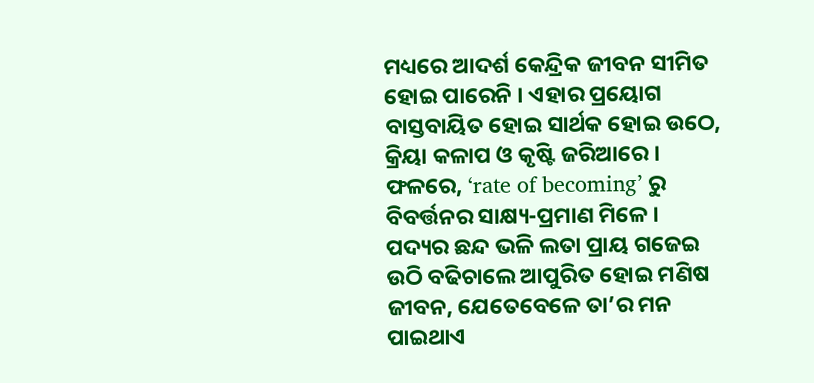ମଧ୍ୟରେ ଆଦର୍ଶ କେନ୍ଦ୍ରିକ ଜୀବନ ସୀମିତ ହୋଇ ପାରେନି । ଏହାର ପ୍ରୟୋଗ ବାସ୍ତବାୟିତ ହୋଇ ସାର୍ଥକ ହୋଇ ଉଠେ, କ୍ରିୟା କଳାପ ଓ କୃଷ୍ଟି ଜରିଆରେ । ଫଳରେ, ‘rate of becoming’ ରୁ ବିବର୍ତ୍ତନର ସାକ୍ଷ୍ୟ-ପ୍ରମାଣ ମିଳେ । ପଦ୍ୟର ଛନ୍ଦ ଭଳି ଲତା ପ୍ରାୟ ଗଜେଇ ଉଠି ବଢିଚାଲେ ଆପୁରିତ ହୋଇ ମଣିଷ ଜୀବନ, ଯେତେବେଳେ ତା’ର ମନ ପାଇଥାଏ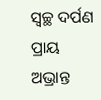ସ୍ଵଚ୍ଛ ଦର୍ପଣ ପ୍ରାୟ ଅଭ୍ରାନ୍ତ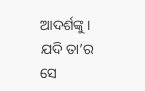ଆଦର୍ଶଙ୍କୁ । ଯଦି ତା’ର ସେ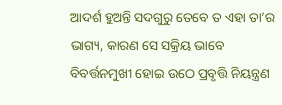ଆଦର୍ଶ ହୁଅନ୍ତି ସଦଗୁରୁ ତେବେ ତ ଏହା ତା’ର ଭାଗ୍ୟ, କାରଣ ସେ ସକ୍ରିୟ ଭାବେ ବିବର୍ତ୍ତନମୁଖୀ ହୋଇ ଉଠେ ପ୍ରବୃତ୍ତି ନିୟନ୍ତ୍ରଣ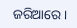ଜରିଆରେ ।